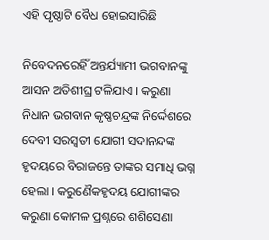ଏହି ପୃଷ୍ଠାଟି ବୈଧ ହୋଇସାରିଛି

ନିବେଦନରେହିଁ ଅନ୍ତର୍ଯ୍ୟାମୀ ଭଗବାନଙ୍କୁ ଆସନ ଅତିଶୀଘ୍ର ଟଳିଯାଏ । କରୁଣା ନିଧାନ ଭଗବାନ କୃଷ୍ଣଚନ୍ଦ୍ରଙ୍କ ନିର୍ଦ୍ଦେଶରେ ଦେବୀ ସରସ୍ୱତୀ ଯୋଗୀ ସଦାନନ୍ଦଙ୍କ ହୃଦୟରେ ବିରାଜନ୍ତେ ତାଙ୍କର ସମାଧି ଭଗ୍ନ ହେଲା । କରୁଣୈକହୃଦୟ ଯୋଗୀଙ୍କର କରୁଣା କୋମଳ ପ୍ରଶ୍ନରେ ଶଶିସେଣା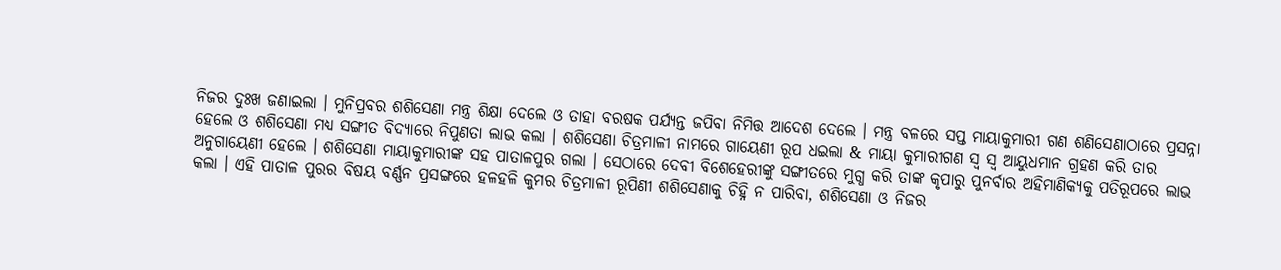ନିଜର ଦୁଃଖ ଜଣାଇଲା । ମୁନିପ୍ରବର ଶଶିସେଣା ମନ୍ତ୍ର ଶିକ୍ଷା ଦେଲେ ଓ ତାହା ବରଷକ ପର୍ଯ୍ୟନ୍ତ ଜପିବା ନିମିତ୍ତ ଆଦେଶ ଦେଲେ । ମନ୍ତ୍ର ବଳରେ ସପ୍ତ ମାୟାକୁମାରୀ ଗଣ ଶଣିସେଣାଠାରେ ପ୍ରସନ୍ନା ହେଲେ ଓ ଶଶିସେଣା ମଧ୍ୟ ସଙ୍ଗୀତ ବିଦ୍ୟାରେ ନିପୁଣତା ଲାଭ କଲା । ଶଶିସେଣା ଚିତ୍ରମାଳୀ ନାମରେ ଗାୟେଣୀ ରୂପ ଧଇଲା & ମାୟା କୁମାରୀଗଣ ସ୍ୱ ସ୍ୱ ଆୟୁଧମାନ ଗ୍ରହଣ କରି ତାର ଅନୁଗାୟେଣୀ ହେଲେ । ଶଶିସେଣା ମାୟାକୁମାରୀଙ୍କ ସହ ପାତାଳପୁର ଗଲା । ସେଠାରେ ଦେବୀ ବିଶେହେରୀଙ୍କୁ ସଙ୍ଗୀତରେ ମୁଗ୍ଧ କରି ତାଙ୍କ କୃପାରୁ ପୁନର୍ବାର ଅହିମାଣିକ୍ୟକୁ ପତିରୂପରେ ଲାଭ କଲା । ଏହି ପାତାଳ ପୁରର ବିଷୟ ବର୍ଣ୍ଣନ ପ୍ରସଙ୍ଗରେ ହଳହଳି କୁମର ଚିତ୍ରମାଳୀ ରୂପିଣୀ ଶଶିସେଣାକୁ ଚିହ୍ନି ନ ପାରିବା, ଶଶିସେଣା ଓ ନିଜର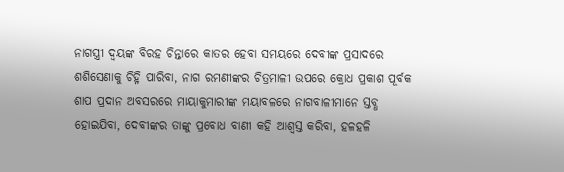ନାଗସ୍ତ୍ରୀ ଦ୍ୱୟଙ୍କ ବିରହ ଚିନ୍ତାରେ କାତର ହେବା ସମୟରେ ଦେବୀଙ୍କ ପ୍ରସାଦରେ ଶଶିସେଣାକୁ ଚିହ୍ନି ପାରିବା, ନାଗ ରମଣୀଙ୍କର ଚିତ୍ରମାଳୀ ଉପରେ କ୍ରୋଧ ପ୍ରକାଶ ପୂର୍ବକ ଶାପ ପ୍ରଦାନ ଅବସରରେ ମାୟାକୁମାରୀଙ୍କ ମୟାବଳରେ ନାଗବାଳୀମାନେ ସ୍ତବ୍ଧ ହୋଇଯିବା, ଦେବୀଙ୍କର ତାଙ୍କୁ ପ୍ରବୋଧ ବାଣୀ କହି ଆଶ୍ୱସ୍ତ କରିବା, ହଳହଳି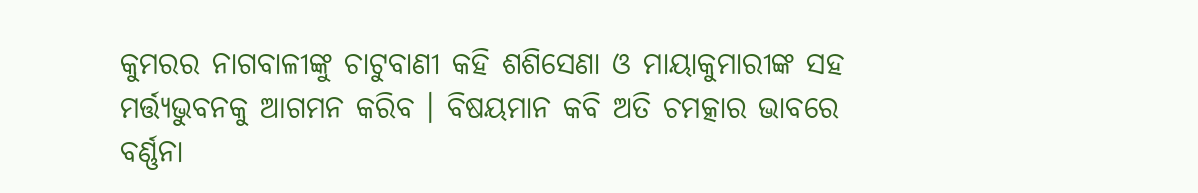କୁମରର ନାଗବାଳୀଙ୍କୁ ଚାଟୁବାଣୀ କହି ଶଶିସେଣା ଓ ମାୟାକୁମାରୀଙ୍କ ସହ ମର୍ତ୍ତ୍ୟଭୁବନକୁ ଆଗମନ କରିବ । ବିଷୟମାନ କବି ଅତି ଚମତ୍କାର ଭାବରେ ବର୍ଣ୍ଣନା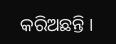କରିଅଛନ୍ତି ।